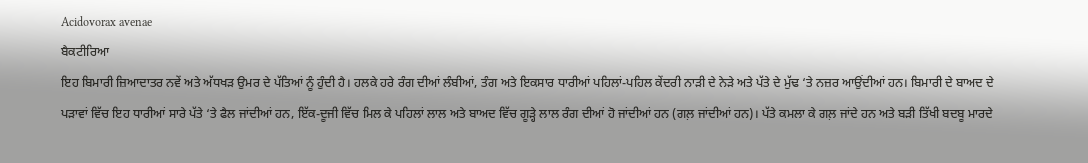Acidovorax avenae
ਬੈਕਟੀਰਿਆ
ਇਹ ਬਿਮਾਰੀ ਜ਼ਿਆਦਾਤਰ ਨਵੇਂ ਅਤੇ ਅੱਧਖੜ ਉਮਰ ਦੇ ਪੱਤਿਆਂ ਨੂੰ ਹੁੰਦੀ ਹੈ। ਹਲਕੇ ਹਰੇ ਰੰਗ ਦੀਆਂ ਲੰਬੀਆਂ, ਤੰਗ ਅਤੇ ਇਕਸਾਰ ਧਾਰੀਆਂ ਪਹਿਲਾਂ-ਪਹਿਲ ਕੇਂਦਰੀ ਨਾੜੀ ਦੇ ਨੇੜੇ ਅਤੇ ਪੱਤੇ ਦੇ ਮੁੱਢ ‘ਤੇ ਨਜ਼ਰ ਆਉਂਦੀਆਂ ਹਨ। ਬਿਮਾਰੀ ਦੇ ਬਾਅਦ ਦੇ ਪੜਾਵਾਂ ਵਿੱਚ ਇਹ ਧਾਰੀਆਂ ਸਾਰੇ ਪੱਤੇ ‘ਤੇ ਫੈਲ ਜਾਂਦੀਆਂ ਹਨ, ਇੱਕ-ਦੂਜੀ ਵਿੱਚ ਮਿਲ ਕੇ ਪਹਿਲਾਂ ਲਾਲ ਅਤੇ ਬਾਅਦ ਵਿੱਚ ਗੂੜ੍ਹੇ ਲਾਲ ਰੰਗ ਦੀਆਂ ਹੋ ਜਾਂਦੀਆਂ ਹਨ (ਗਲ਼ ਜਾਂਦੀਆਂ ਹਨ)। ਪੱਤੇ ਕਮਲਾ ਕੇ ਗਲ਼ ਜਾਂਦੇ ਹਨ ਅਤੇ ਬੜੀ ਤਿੱਖੀ ਬਦਬੂ ਮਾਰਦੇ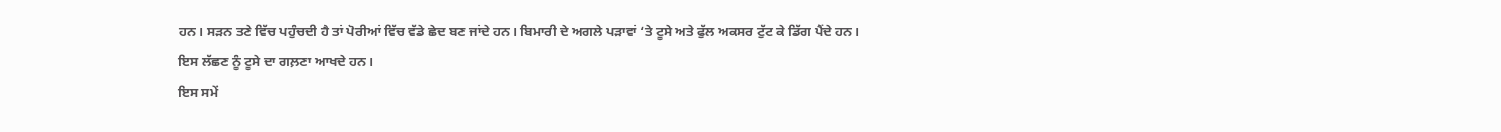ਹਨ। ਸੜਨ ਤਣੇ ਵਿੱਚ ਪਹੁੰਚਦੀ ਹੈ ਤਾਂ ਪੋਰੀਆਂ ਵਿੱਚ ਵੱਡੇ ਛੇਦ ਬਣ ਜਾਂਦੇ ਹਨ। ਬਿਮਾਰੀ ਦੇ ਅਗਲੇ ਪੜਾਵਾਂ ‘ਤੇ ਟੂਸੇ ਅਤੇ ਫੁੱਲ ਅਕਸਰ ਟੁੱਟ ਕੇ ਡਿੱਗ ਪੈਂਦੇ ਹਨ। ਇਸ ਲੱਛਣ ਨੂੰ ਟੂਸੇ ਦਾ ਗਲ਼ਣਾ ਆਖਦੇ ਹਨ।
ਇਸ ਸਮੇਂ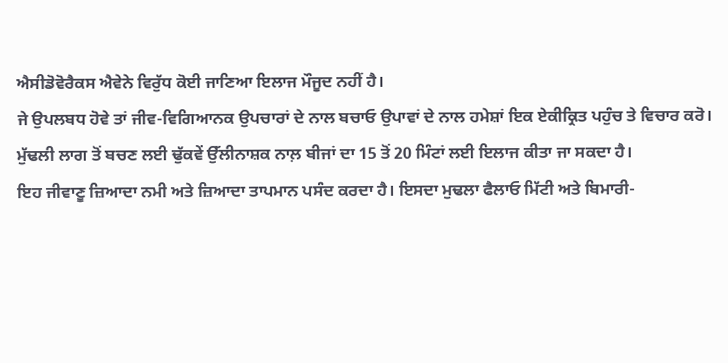ਐਸੀਡੋਵੋਰੈਕਸ ਐਵੇਨੇ ਵਿਰੁੱਧ ਕੋਈ ਜਾਣਿਆ ਇਲਾਜ ਮੌਜੂਦ ਨਹੀਂ ਹੈ।
ਜੇ ਉਪਲਬਧ ਹੋਵੇ ਤਾਂ ਜੀਵ-ਵਿਗਿਆਨਕ ਉਪਚਾਰਾਂ ਦੇ ਨਾਲ ਬਚਾਓ ਉਪਾਵਾਂ ਦੇ ਨਾਲ ਹਮੇਸ਼ਾਂ ਇਕ ਏਕੀਕ੍ਰਿਤ ਪਹੁੰਚ ਤੇ ਵਿਚਾਰ ਕਰੋ। ਮੁੱਢਲੀ ਲਾਗ ਤੋਂ ਬਚਣ ਲਈ ਢੁੱਕਵੇਂ ਉੱਲੀਨਾਸ਼ਕ ਨਾਲ਼ ਬੀਜਾਂ ਦਾ 15 ਤੋਂ 20 ਮਿੰਟਾਂ ਲਈ ਇਲਾਜ ਕੀਤਾ ਜਾ ਸਕਦਾ ਹੈ।
ਇਹ ਜੀਵਾਣੂ ਜ਼ਿਆਦਾ ਨਮੀ ਅਤੇ ਜ਼ਿਆਦਾ ਤਾਪਮਾਨ ਪਸੰਦ ਕਰਦਾ ਹੈ। ਇਸਦਾ ਮੁਢਲਾ ਫੈਲਾਓ ਮਿੱਟੀ ਅਤੇ ਬਿਮਾਰੀ-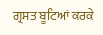ਗ੍ਰਸਤ ਬੂਟਿਆਂ ਕਰਕੇ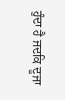ਹੁੰਦਾ ਹੈ ਜਦਕਿ ਦੂਜਾ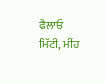ਫੈਲਾਓ ਮਿੱਟੀ, ਮੀਂਹ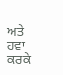ਅਤੇ ਹਵਾ ਕਰਕੇ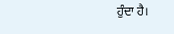ਹੁੰਦਾ ਹੈ।